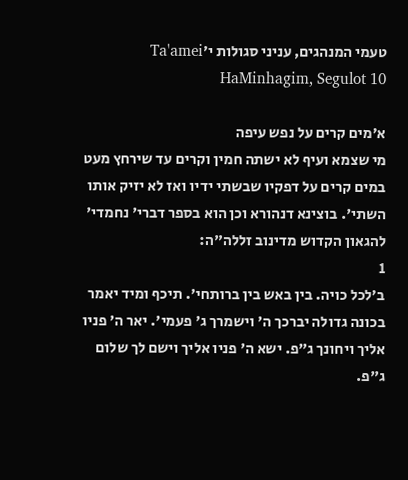טעמי המנהגים, עניני סגולות י׳Ta'amei HaMinhagim, Segulot 10

א׳מים קרים על נפש עיפה
מי שצמא ועיף לא ישתה חמין וקרים עד שירחץ מעט במים קרים על דפקיו שבשתי ידיו ואז לא יזיק אותו השתי'. בוצינא דנהורא וכן הוא בספר דברי' נחמדי' להגאון הקדוש מדינוב זללה"ה:
1
ב׳לכל כויה. בין באש בין ברותחי'. תיכף ומיד יאמר בכונה גדולה יברכך ה' וישמרך ג' פעמי'. יאר ה' פניו אליך ויחונך ג"פ. ישא ה' פניו אליך וישם לך שלום ג"פ.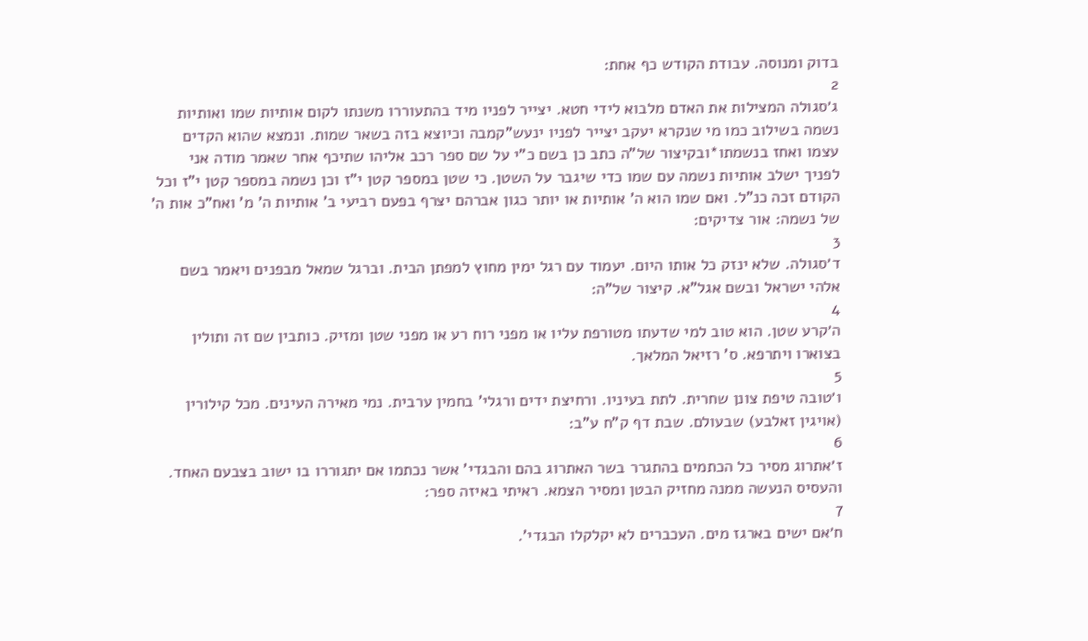בדוק ומנוסה. עבודת הקודש כף אחת:
2
ג׳סגולה המצילות את האדם מלבוא לידי חטא. יצייר לפניו מיד בהתעוררו משנתו לקום אותיות שמו ואותיות נשמה בשילוב כמו מי שנקרא יעקב יצייר לפניו ינעש"קמבה וכיוצא בזה בשאר שמות. ונמצא שהוא הקדים עצמו ואחז בנשמתו*ובקיצור של"ה כתב כן בשם כ"י על שם ספר רכב אליהו שתיכף אחר שאמר מודה אני לפניך ישלב אותיות נשמה עם שמו כדי שיגבר על השטן. כי שטן במספר קטן י"ז וכן נשמה במספר קטן י"ז וכל הקודם זכה כנ"ל. ואם שמו הוא ה' אותיות או יותר כגון אברהם יצרף בפעם רביעי ב' אותיות ה' מ' ואח"כ אות ה' של נשמה: אור צדיקים:
3
ד׳סגולה. שלא ינזק כל אותו היום. יעמוד עם רגל ימין מחוץ למפתן הבית. וברגל שמאל מבפנים ויאמר בשם אלהי ישראל ובשם אגל"א. קיצור של"ה:
4
ה׳קרע שטן. הוא טוב למי שדעתו מטורפת עליו או מפני רוח רע או מפני שטן ומזיק. כותבין שם זה ותולין בצוארו ויתרפא. ס' רזיאל המלאך.
5
ו׳טובה טיפת צונן שחרית. לתת בעיניו. ורחיצת ידים ורגלי' בחמין ערבית. נמי מאירה העינים. מכל קילורין (אויגין זאלבע) שבעולם. שבת דף ק"ח ע"ב:
6
ז׳אתרוג מסיר כל הכתמים בהתגרר בשר האתרוג בהם והבגדי' אשר נכתמו אם יתגוררו בו ישוב בצבעם האחד. והעסיס הנעשה ממנה מחזיק הבטן ומסיר הצמא. ראיתי באיזה ספר:
7
ח׳אם ישים בארגז מים. העכברים לא יקלקלו הבגדי'.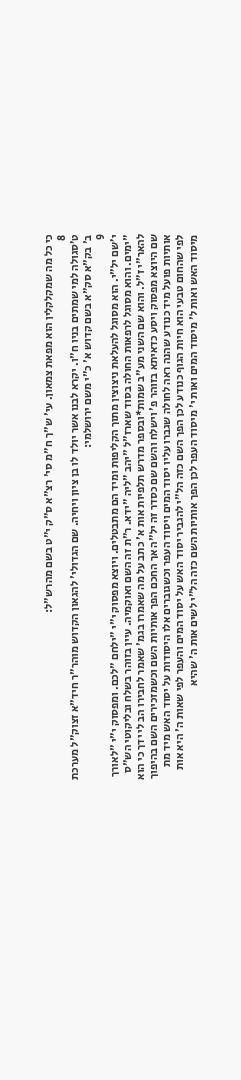כי כל מה שמקלקלין הוא מפאת צמאון. עי' ש"ך ח"מ סי' רצ"א ס"ק י"ט בשם מהרש"ל:
8
ט׳סגולה למי שמתים בניו ח"ו. יקרא לבנו אשר יולד לו בן ציון ויחיה. שם הגדולי' להגאון הקדוש מוהר"ר חיד"א זצוק"ל מערכת ב' בק"א סק"א בשם קדוש א' כ"י משם ירושלמי:
9
י׳שם יל"י. הוא מסוגל להעלאת ניצוצין מתוך הקליפות ומיד הם מתבטלים. ויוצא מפסוק י"י "ילחם "לכם. ומפסוק י"י "לאורך "ימים. והוא מסוגל לרפאות החולה בסוד שארז"ל "יהב "ליה "ידא. ר"ת זה השם ואוקמיה. עיין בזוהר בשלח ובליקוטי הש"ס להאר"י ז"ל. והוא שם השני מע"ב שמות*ובספר מדרש תלפיות אות א' כתב על מה שאמרו בגמ' שאמר לחבירו הב לי ידך כי הוא שם היוצא מפסוק ויסע כדאיתא בזוהר פ' וישלח והשם שם כסדר זה יל"ה אך החכם הפך אותיות השם וכשמזכירים השם בהיפוך אותיות פועל מיד כנודע שהנה ראה לחולה שגברו עליו יסוד המים ויסוד העפר וכשגוברים אלו היסודות על יסוד האש מיד מת לפי שהחום טבעי הוא חיות הגוף כנודע לכן הפך השם כזה הל"י להגביר יסוד האש על יסוד המים והעפר לפי שאות ה' היא אות מיסוד האש ואות ל' מיסוד המים ואות י' מיסוד העפר לכן הפך אותיות השם כזה הל"י לשים אות ה' שהיא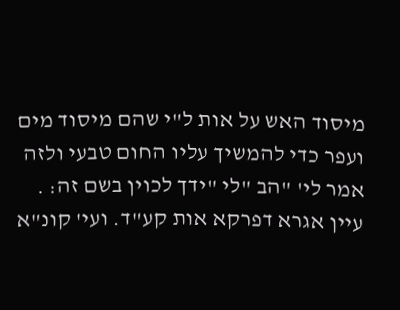מיסוד האש על אות ל"י שהם מיסוד מים ועפר כדי להמשיך עליו החום טבעי ולזה אמר לי' "הב "לי "ידך לכוין בשם זה: . עיין אגרא דפרקא אות קע"ד. ועי' קונ"א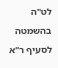לט"ה בהשמטה לסעיף ר"א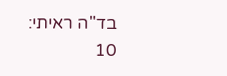בד"ה ראיתי:
10